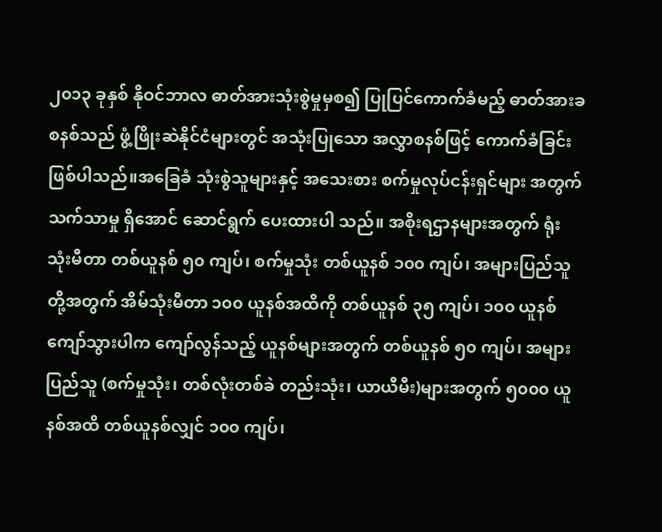၂၀၁၃ ခုနှစ် နိုဝင်ဘာလ ဓာတ်အားသုံးစွဲမှုမှစ၍ ပြုပြင်ကောက်ခံမည့် ဓာတ်အားခ စနစ်သည် ဖွံ့ဖြိုးဆဲနိုင်ငံများတွင် အသုံးပြုသော အလွှာစနစ်ဖြင့် ကောက်ခံခြင်း ဖြစ်ပါသည်။အခြေခံ သုံးစွဲသူများနှင့် အသေးစား စက်မှုလုပ်ငန်းရှင်များ အတွက် သက်သာမှု ရှိအောင် ဆောင်ရွက် ပေးထားပါ သည်။ အစိုးရဌာနများအတွက် ရုံးသုံးမီတာ တစ်ယူနစ် ၅၀ ကျပ်၊ စက်မှုသုံး တစ်ယူနစ် ၁၀၀ ကျပ်၊ အများပြည်သူတို့အတွက် အိမ်သုံးမီတာ ၁၀၀ ယူနစ်အထိကို တစ်ယူနစ် ၃၅ ကျပ်၊ ၁၀၀ ယူနစ် ကျော်သွားပါက ကျော်လွန်သည့် ယူနစ်များအတွက် တစ်ယူနစ် ၅၀ ကျပ်၊ အများပြည်သူ (စက်မှုသုံး၊ တစ်လုံးတစ်ခဲ တည်းသုံး၊ ယာယီမီး)များအတွက် ၅၀၀၀ ယူနစ်အထိ တစ်ယူနစ်လျှင် ၁၀၀ ကျပ်၊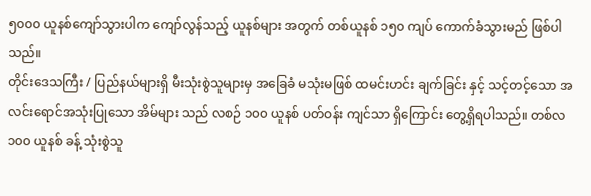၅၀၀၀ ယူနစ်ကျော်သွားပါက ကျော်လွန်သည့် ယူနစ်များ အတွက် တစ်ယူနစ် ၁၅၀ ကျပ် ကောက်ခံသွားမည် ဖြစ်ပါသည်။
တိုင်းဒေသကြီး / ပြည်နယ်များရှိ မီးသုံးစွဲသူများမှ အခြေခံ မသုံးမဖြစ် ထမင်းဟင်း ချက်ခြင်း နှင့် သင့်တင့်သော အလင်းရောင်အသုံးပြုသော အိမ်များ သည် လစဉ် ၁၀၀ ယူနစ် ပတ်ဝန်း ကျင်သာ ရှိကြောင်း တွေ့ရှိရပါသည်။ တစ်လ ၁၀၀ ယူနစ် ခန့် သုံးစွဲသူ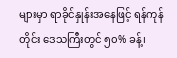များမှာ ရာခိုင်နှုန်းအနေဖြင့် ရန်ကုန်တိုင်း ဒေသကြီးတွင် ၅၀% ခန့်၊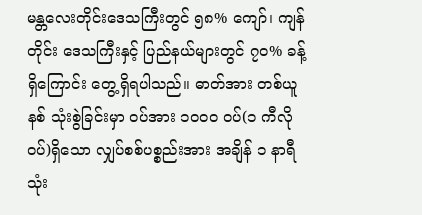မန္တလေးတိုင်းဒေသကြီးတွင် ၅၈% ကျော်၊ ကျန်တိုင်း ဒေသကြီးနှင့် ပြည်နယ်များတွင် ၇၀% ခန့် ရှိကြောင်း တွေ့ရှိရပါသည်။ ဓာတ်အား တစ်ယူနစ် သုံးစွဲခြင်းမှာ ဝပ်အား ၁၀၀၀ ဝပ်(၁ ကီလိုဝပ်)ရှိသော လျှပ်စစ်ပစ္စည်းအား အချိန် ၁ နာရီ သုံး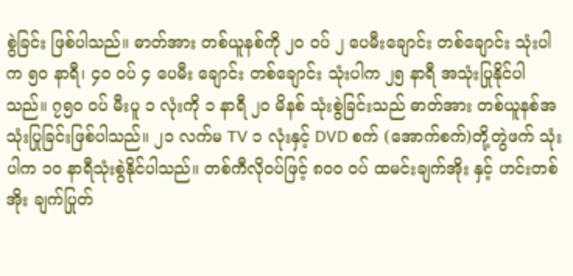စွဲခြင်း ဖြစ်ပါသည်။ ဓာတ်အား တစ်ယူနစ်ကို ၂၀ ဝပ် ၂ ပေမီးချောင်း တစ်ချောင်း သုံးပါက ၅၀ နာရီ၊ ၄၀ ဝပ် ၄ ပေမီး ချောင်း တစ်ချောင်း သုံးပါက ၂၅ နာရီ အသုံးပြုနိုင်ပါသည်။ ၇၅၀ ဝပ် မီးပူ ၁ လုံးကို ၁ နာရီ ၂၀ မိနစ် သုံးစွဲခြင်းသည် ဓာတ်အား တစ်ယူနစ်အသုံးပြုခြင်းဖြစ်ပါသည်။ ၂၁ လက်မ TV ၁ လုံးနှင့် DVD စက် (အောက်စက်)တို့တွဲဖက် သုံးပါက ၁၀ နာရီသုံးစွဲနိုင်ပါသည်။ တစ်ကီလိုဝပ်ဖြင့် ၈၀၀ ဝပ် ထမင်းချက်အိုး နှင့် ဟင်းတစ်အိုး ချက်ပြုတ်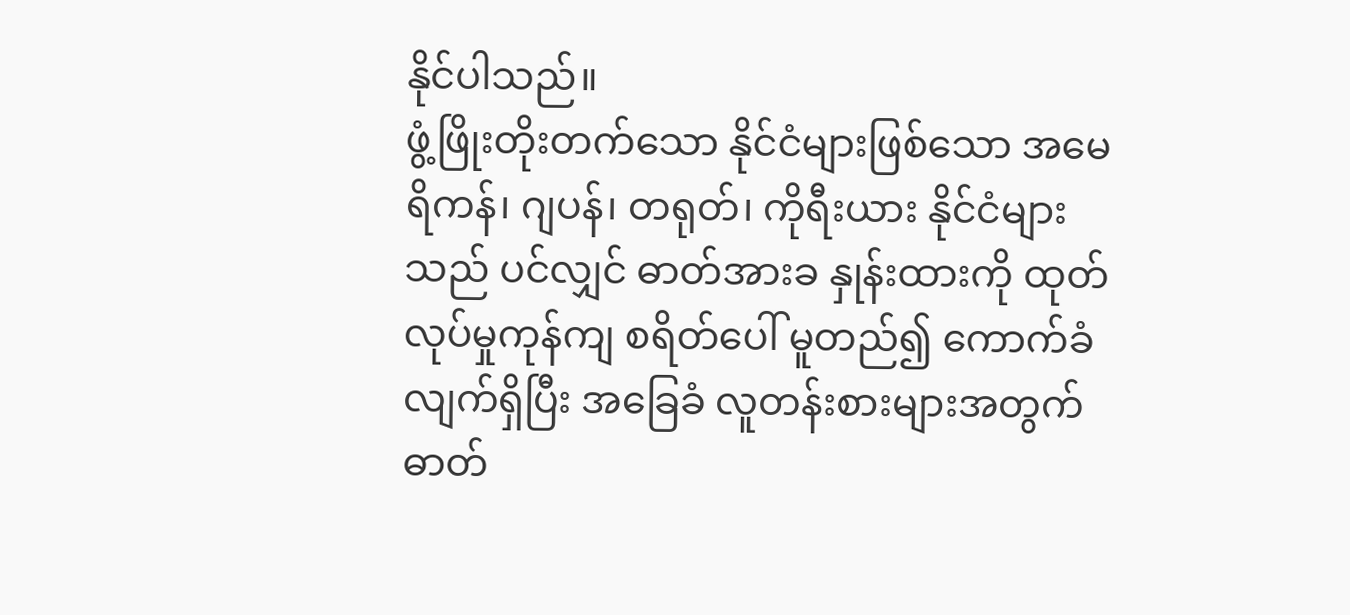နိုင်ပါသည်။
ဖွံ့ဖြိုးတိုးတက်သော နိုင်ငံများဖြစ်သော အမေရိကန်၊ ဂျပန်၊ တရုတ်၊ ကိုရီးယား နိုင်ငံများသည် ပင်လျှင် ဓာတ်အားခ နှုန်းထားကို ထုတ်လုပ်မှုကုန်ကျ စရိတ်ပေါ် မူတည်၍ ကောက်ခံလျက်ရှိပြီး အခြေခံ လူတန်းစားများအတွက် ဓာတ်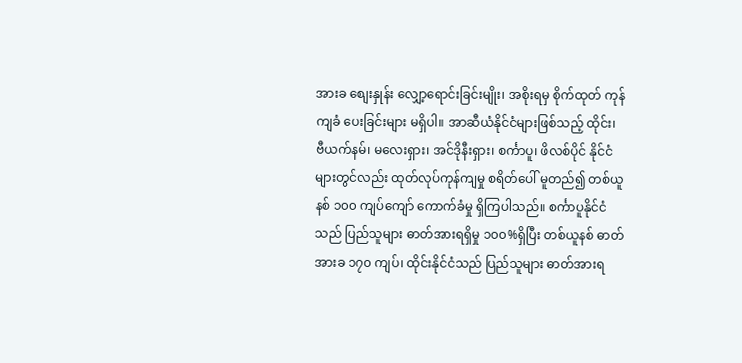အားခ စျေးနှုန်း လျှော့ရောင်းခြင်းမျိုး၊ အစိုးရမှ စိုက်ထုတ် ကုန်ကျခံ ပေးခြင်းများ မရှိပါ။ အာဆီယံနိုင်ငံများဖြစ်သည့် ထိုင်း၊ ဗီယက်နမ်၊ မလေးရှား၊ အင်ဒိုနီးရှား၊ စင်္ကာပူ၊ ဖိလစ်ပိုင် နိုင်ငံများတွင်လည်း ထုတ်လုပ်ကုန်ကျမှု စရိတ်ပေါ် မူတည်၍ တစ်ယူနစ် ၁၀၀ ကျပ်ကျော် ကောက်ခံမှု ရှိကြပါသည်။ စင်္ကာပူနိုင်ငံသည် ပြည်သူများ ဓာတ်အားရရှိမှု ၁၀၀%ရှိပြီး တစ်ယူနစ် ဓာတ်အားခ ၁၇၀ ကျပ်၊ ထိုင်းနိုင်ငံသည် ပြည်သူများ ဓာတ်အားရ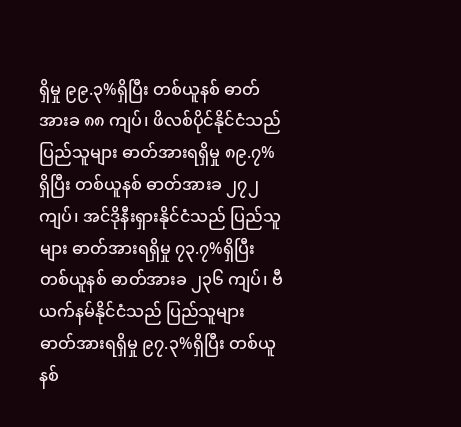ရှိမှု ၉၉.၃%ရှိပြီး တစ်ယူနစ် ဓာတ်အားခ ၈၈ ကျပ်၊ ဖိလစ်ပိုင်နိုင်ငံသည် ပြည်သူများ ဓာတ်အားရရှိမှု ၈၉.၇%ရှိပြီး တစ်ယူနစ် ဓာတ်အားခ ၂၇၂ ကျပ်၊ အင်ဒိုနီးရှားနိုင်ငံသည် ပြည်သူများ ဓာတ်အားရရှိမှု ၇၃.၇%ရှိပြီး တစ်ယူနစ် ဓာတ်အားခ ၂၃၆ ကျပ်၊ ဗီယက်နမ်နိုင်ငံသည် ပြည်သူများ ဓာတ်အားရရှိမှု ၉၇.၃%ရှိပြီး တစ်ယူနစ်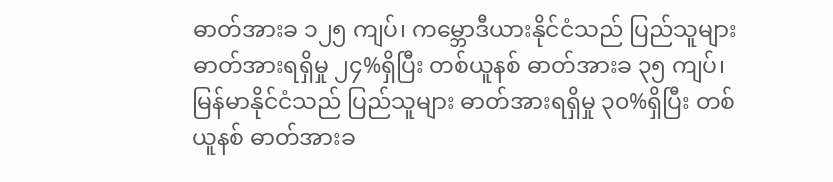ဓာတ်အားခ ၁၂၅ ကျပ်၊ ကမ္ဘောဒီယားနိုင်ငံသည် ပြည်သူများ ဓာတ်အားရရှိမှု ၂၄%ရှိပြီး တစ်ယူနစ် ဓာတ်အားခ ၃၅ ကျပ်၊ မြန်မာနိုင်ငံသည် ပြည်သူများ ဓာတ်အားရရှိမှု ၃၀%ရှိပြီး တစ်ယူနစ် ဓာတ်အားခ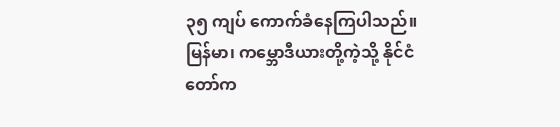၃၅ ကျပ် ကောက်ခံနေကြပါသည်။ မြန်မာ၊ ကမ္ဘောဒီယားတို့ကဲ့သို့ နိုင်ငံတော်က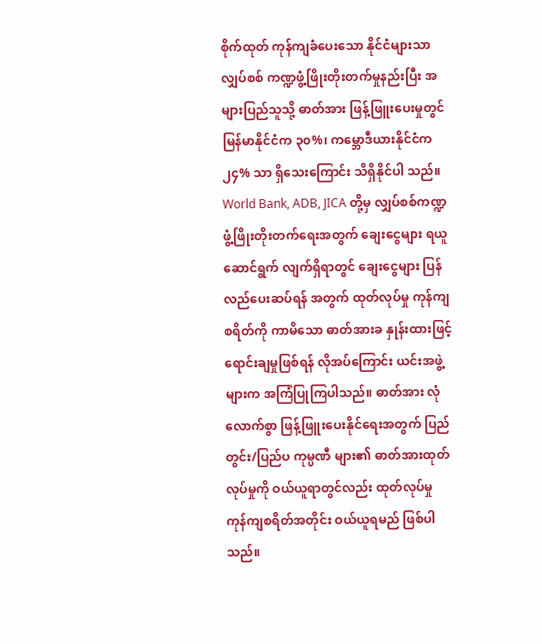စိုက်ထုတ် ကုန်ကျခံပေးသော နိုင်ငံများသာ လျှပ်စစ် ကဏ္ဍဖွံ့ဖြိုးတိုးတက်မှုနည်းပြီး အများပြည်သူသို့ ဓာတ်အား ဖြန့်ဖြူးပေးမှုတွင် မြန်မာနိုင်ငံက ၃၀%၊ ကမ္ဘောဒီယားနိုင်ငံက ၂၄% သာ ရှိသေးကြောင်း သိရှိနိုင်ပါ သည်။
World Bank, ADB, JICA တို့မှ လျှပ်စစ်ကဏ္ဍဖွံ့ဖြိုးတိုးတက်ရေးအတွက် ချေးငွေများ ရယူဆောင်ရွက် လျက်ရှိရာတွင် ချေးငွေများ ပြန်လည်ပေးဆပ်ရန် အတွက် ထုတ်လုပ်မှု ကုန်ကျ စရိတ်ကို ကာမိသော ဓာတ်အားခ နှုန်းထားဖြင့် ရောင်းချမှုဖြစ်ရန် လိုအပ်ကြောင်း ယင်းအဖွဲ့များက အကြံပြုကြပါသည်။ ဓာတ်အား လုံလောက်စွာ ဖြန့်ဖြူးပေးနိုင်ရေးအတွက် ပြည်တွင်း/ပြည်ပ ကုမ္ပဏီ များ၏ ဓာတ်အားထုတ်လုပ်မှုကို ဝယ်ယူရာတွင်လည်း ထုတ်လုပ်မှု ကုန်ကျစရိတ်အတိုင်း ဝယ်ယူရမည် ဖြစ်ပါသည်။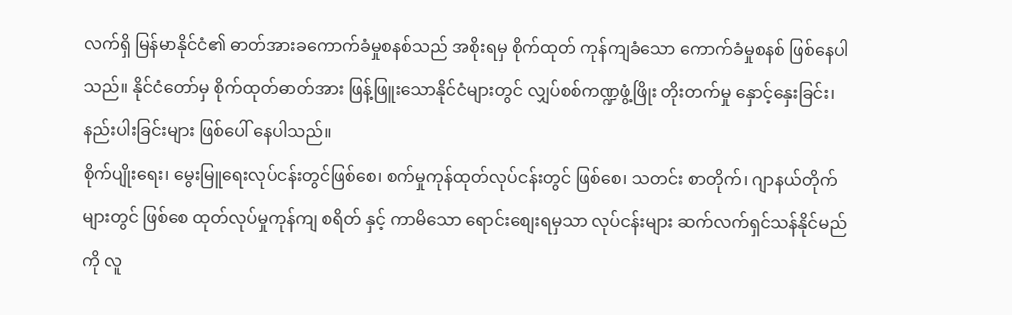လက်ရှိ မြန်မာနိုင်ငံ၏ ဓာတ်အားခကောက်ခံမှုစနစ်သည် အစိုးရမှ စိုက်ထုတ် ကုန်ကျခံသော ကောက်ခံမှုစနစ် ဖြစ်နေပါသည်။ နိုင်ငံတော်မှ စိုက်ထုတ်ဓာတ်အား ဖြန့်ဖြူးသောနိုင်ငံများတွင် လျှပ်စစ်ကဏ္ဍဖွံ့ဖြိုး တိုးတက်မှု နှောင့်နှေးခြင်း၊ နည်းပါးခြင်းများ ဖြစ်ပေါ် နေပါသည်။
စိုက်ပျိုးရေး၊ မွေးမြူရေးလုပ်ငန်းတွင်ဖြစ်စေ၊ စက်မှုကုန်ထုတ်လုပ်ငန်းတွင် ဖြစ်စေ၊ သတင်း စာတိုက်၊ ဂျာနယ်တိုက်များတွင် ဖြစ်စေ ထုတ်လုပ်မှုကုန်ကျ စရိတ် နှင့် ကာမိသော ရောင်းစျေးရမှသာ လုပ်ငန်းများ ဆက်လက်ရှင်သန်နိုင်မည်ကို လူ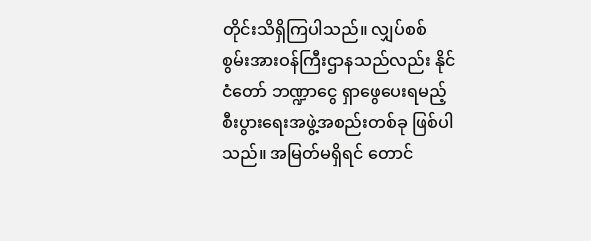တိုင်းသိရှိကြပါသည်။ လျှပ်စစ် စွမ်းအားဝန်ကြီးဌာနသည်လည်း နိုင်ငံတော် ဘဏ္ဍာငွေ ရှာဖွေပေးရမည့် စီးပွားရေးအဖွဲ့အစည်းတစ်ခု ဖြစ်ပါသည်။ အမြတ်မရှိရင် တောင်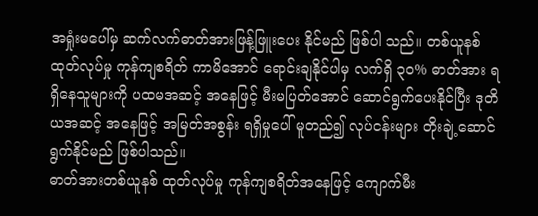အရှုံးမပေါ်မှ ဆက်လက်ဓာတ်အားဖြန့်ဖြူးပေး နိုင်မည် ဖြစ်ပါ သည်။ တစ်ယူနစ် ထုတ်လုပ်မှု ကုန်ကျစရိတ် ကာမိအောင် ရောင်းချနိုင်ပါမှ လက်ရှိ ၃၀% ဓာတ်အား ရရှိနေသူများကို ပထမအဆင့် အနေဖြင့် မီးမပြတ်အောင် ဆောင်ရွက်ပေးနိုင်ပြီး ဒုတိယအဆင့် အနေဖြင့် အမြတ်အစွန်း ရရှိမှုပေါ် မူတည်၍ လုပ်ငန်းများ တိုးချဲ့ဆောင်ရွက်နိုင်မည် ဖြစ်ပါသည်။
ဓာတ်အားတစ်ယူနစ် ထုတ်လုပ်မှု ကုန်ကျစရိတ်အနေဖြင့် ကျောက်မီး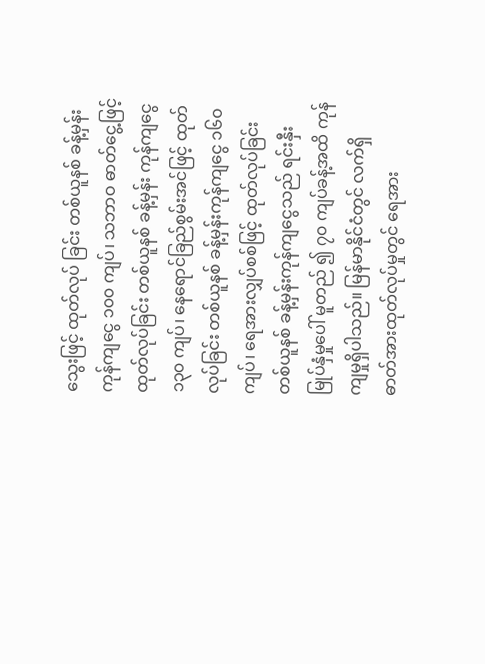သွေးဖြင့် ထုတ်လုပ် ခြင်း တစ်ယူနစ် ခန့်မှန်းကုန်ကျငွေ ၁၀၀ ကျပ်၊ သဘာဝ ဓာတ်ငွေ့ဖြင့် ထုတ်လုပ်ခြင်း တစ်ယူနစ် ခန့်မှန်း ကုန်ကျငွေ ၁၃၀ ကျပ်၊ နေရောင်ခြည်စွမ်းအင်ဖြင့် ထုတ်လုပ်ခြင်း တစ်ယူနစ် ခန့်မှန်းကုန်ကျငွေ ၁၆၀ ကျပ်၊ ရေအားလျှပ်စစ်ဖြင့် ထုတ်လုပ်ခြင်း တစ်ယူနစ် ခန့်မှန်းကုန်ကျငွေသည် ရင်းနှီးမြုပ်နှံမှုပေါ် မူတည် ၍ ၇၀ ကျပ်ခန့်အထိ ကုန်ကျမှုရှိပါသည်။ မြန်မာနိုင်ငံတွင် လက်ရှိ ဓာတ်အားထုတ်လုပ်မှုတွင် ရေအား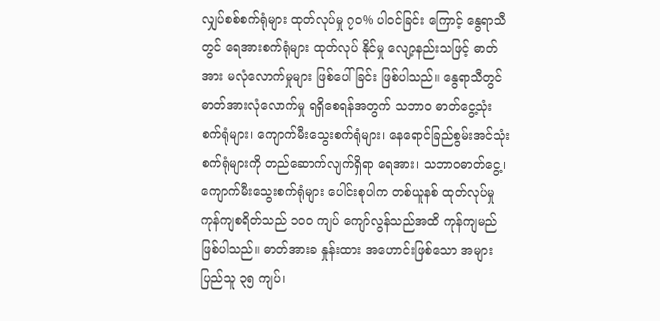လျှပ်စစ်စက်ရုံများ ထုတ်လုပ်မှု ၇၀% ပါဝင်ခြင်း ကြောင့် နွေရာသီတွင် ရေအားစက်ရုံများ ထုတ်လုပ် နိုင်မှု လျော့နည်းသဖြင့် ဓာတ်အား မလုံလောက်မှုများ ဖြစ်ပေါ်ခြင်း ဖြစ်ပါသည်။ နွေရာသီတွင် ဓာတ်အားလုံလောက်မှု ရရှိစေရန်အတွက် သဘာဝ ဓာတ်ငွေ့သုံးစက်ရုံများ၊ ကျောက်မီးသွေးစက်ရုံများ၊ နေရောင်ခြည်စွမ်းအင်သုံး စက်ရုံများကို တည်ဆောက်လျက်ရှိရာ ရေအား၊ သဘာဝဓာတ်ငွေ့၊ ကျောက်မီးသွေးစက်ရုံများ ပေါင်းစုပါက တစ်ယူနစ် ထုတ်လုပ်မှု ကုန်ကျစရိတ်သည် ၁၀၀ ကျပ် ကျော်လွန်သည်အထိ ကုန်ကျမည် ဖြစ်ပါသည်။ ဓာတ်အားခ နှုန်းထား အဟောင်းဖြစ်သော အများ ပြည်သူ ၃၅ ကျပ်၊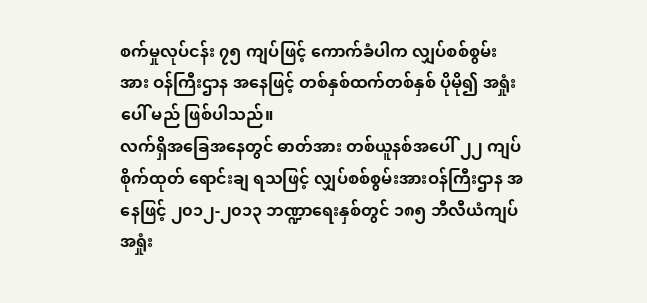စက်မှုလုပ်ငန်း ၇၅ ကျပ်ဖြင့် ကောက်ခံပါက လျှပ်စစ်စွမ်းအား ဝန်ကြီးဌာန အနေဖြင့် တစ်နှစ်ထက်တစ်နှစ် ပိုမို၍ အရှုံးပေါ် မည် ဖြစ်ပါသည်။
လက်ရှိအခြေအနေတွင် ဓာတ်အား တစ်ယူနစ်အပေါ် ၂၂ ကျပ် စိုက်ထုတ် ရောင်းချ ရသဖြင့် လျှပ်စစ်စွမ်းအားဝန်ကြီးဌာန အနေဖြင့် ၂၀၁၂-၂၀၁၃ ဘဏ္ဍာရေးနှစ်တွင် ၁၈၅ ဘီလီယံကျပ် အရှုံး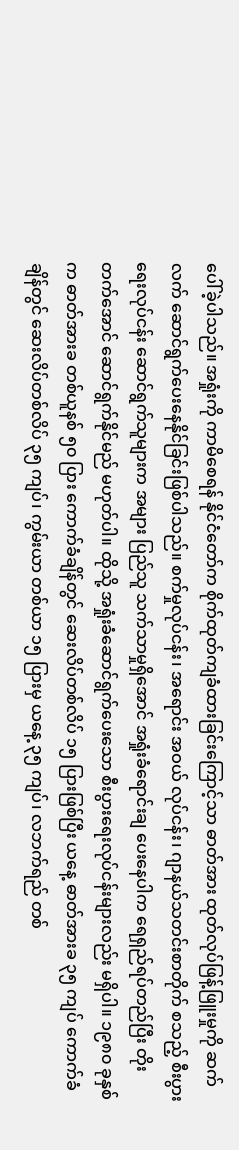ပေါ်ခဲ့ပါသည်။ အရှုံးကို ကာမိစေရန် နိုင်ငံတော်က စိုက်ထုတ်ကျခံထားခြင်းကြောင့်သာ ဓာတ်အား ထုတ်လုပ်ဖြန့်ဖြူးမှုကို ဆက်လက် ဆောင်ရွက်ပေးနေနိုင်ခြင်းဖြစ်ပါသည်။ စက်မှုလုပ်ငန်း၊ အရောင်း အဝယ် လုပ်ငန်း၊ ဂျာနယ်သတင်းစာတိုက် စသည့် စီးပွားရေးလုပ်ငန်း ဆောင်ရွက်သူများက အများ ပြည်သူ သက်သာမှုရှိအောင် အရှုံးခံရောင်းချ ပေးနေပါက ရေရှည်ရပ်တည်ပြီး တိုးတက်အောင် ဆောင်ရွက်နိုင်မည် မဟုတ်ပါ။ ထိုသို့ အရှုံးခံဆောင်ရွက်ပေးသော စီးပွားရေးလုပ်ငန်းများလည်း မရှိပါ။ ၁၉၈၀ ခုနှစ်က ဓာတ်အားခ တစ်ယူနစ် ၅၀ ပြား ကောက်ခံချိန်တွင် ဆေးလိပ်တစ်လိပ် ၁၅ ပြားဖြစ်ပြီး ယနေ့ ဓာတ်အားခ ၃၅ ကျပ် ကောက်ခံချိန်တွင် ဆေးလိပ်တစ်လိပ် ၃၅ ကျပ်၊ ကွမ်းယာ တစ်ယာ ၁၅ ပြားမှ ယနေ့ ၃၅ ကျပ်၊ လဘက်ရည် တစ်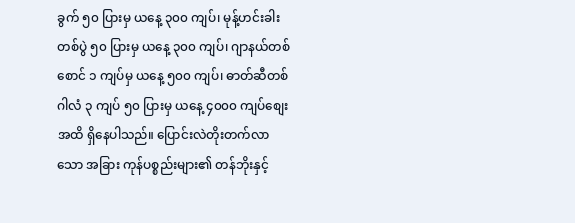ခွက် ၅၀ ပြားမှ ယနေ့ ၃၀၀ ကျပ်၊ မုန့်ဟင်းခါး တစ်ပွဲ ၅၀ ပြားမှ ယနေ့ ၃၀၀ ကျပ်၊ ဂျာနယ်တစ်စောင် ၁ ကျပ်မှ ယနေ့ ၅၀၀ ကျပ်၊ ဓာတ်ဆီတစ်ဂါလံ ၃ ကျပ် ၅၀ ပြားမှ ယနေ့ ၄၀၀၀ ကျပ်စျေးအထိ ရှိနေပါသည်။ ပြောင်းလဲတိုးတက်လာသော အခြား ကုန်ပစ္စည်းများ၏ တန်ဘိုးနှင့်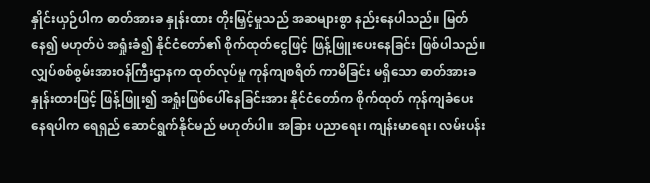နှိုင်းယှဉ်ပါက ဓာတ်အားခ နှုန်းထား တိုးမြှင့်မှုသည် အဆများစွာ နည်းနေပါသည်။ မြတ်နေ၍ မဟုတ်ပဲ အရှုံးခံ၍ နိုင်ငံတော်၏ စိုက်ထုတ်ငွေဖြင့် ဖြန့်ဖြူးပေးနေခြင်း ဖြစ်ပါသည်။
လျှပ်စစ်စွမ်းအားဝန်ကြီးဌာနက ထုတ်လုပ်မှု ကုန်ကျစရိတ် ကာမိခြင်း မရှိသော ဓာတ်အားခ နှုန်းထားဖြင့် ဖြန့်ဖြူး၍ အရှုံးဖြစ်ပေါ်နေခြင်းအား နိုင်ငံတော်က စိုက်ထုတ် ကုန်ကျခံပေးနေရပါက ရေရှည် ဆောင်ရွက်နိုင်မည် မဟုတ်ပါ။ အခြား ပညာရေး၊ ကျန်းမာရေး၊ လမ်းပန်း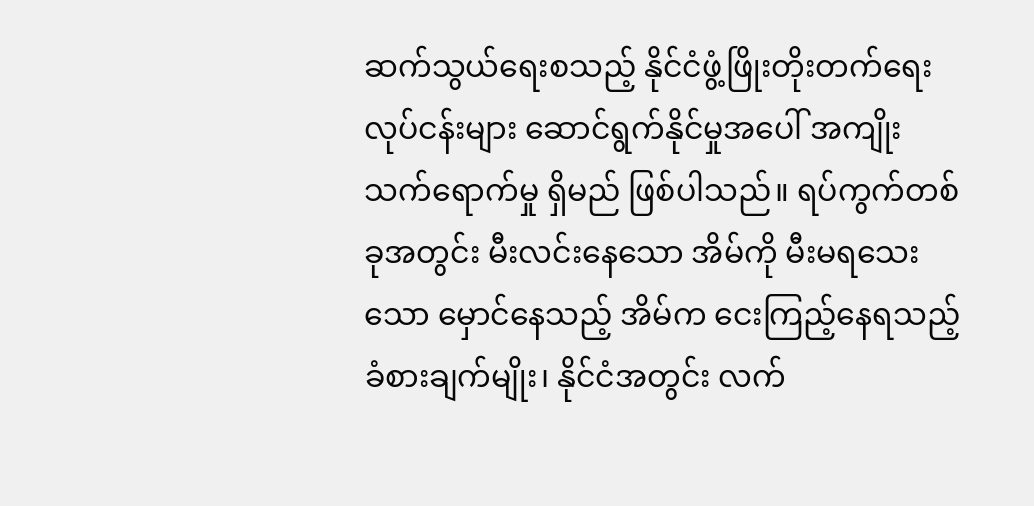ဆက်သွယ်ရေးစသည့် နိုင်ငံဖွံ့ဖြိုးတိုးတက်ရေးလုပ်ငန်းများ ဆောင်ရွက်နိုင်မှုအပေါ် အကျိုးသက်ရောက်မှု ရှိမည် ဖြစ်ပါသည်။ ရပ်ကွက်တစ်ခုအတွင်း မီးလင်းနေသော အိမ်ကို မီးမရသေးသော မှောင်နေသည့် အိမ်က ငေးကြည့်နေရသည့် ခံစားချက်မျိုး၊ နိုင်ငံအတွင်း လက်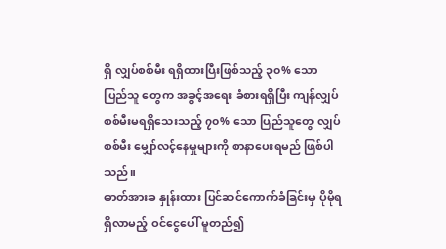ရှိ လျှပ်စစ်မီး ရရှိထားပြီးဖြစ်သည့် ၃၀% သော ပြည်သူ တွေက အခွင့်အရေး ခံစားရရှိပြီး ကျန်လျှပ်စစ်မီးမရရှိသေးသည့် ၇၀% သော ပြည်သူတွေ လျှပ်စစ်မီး မျှော်လင့်နေမှုများကို စာနာပေးရမည် ဖြစ်ပါသည်။
ဓာတ်အားခ နှုန်းထား ပြင်ဆင်ကောက်ခံခြင်းမှ ပိုမိုရရှိလာမည့် ဝင်ငွေပေါ် မူတည်၍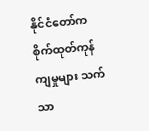နိုင်ငံတော်က စိုက်ထုတ်ကုန်ကျမှုများ သက်သာ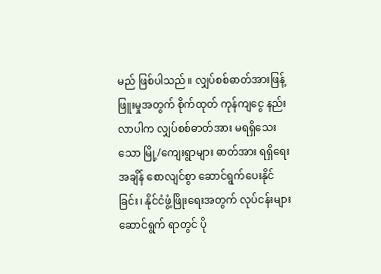မည် ဖြစ်ပါသည်။ လျှပ်စစ်ဓာတ်အားဖြန့်ဖြူးမှုအတွက် စိုက်ထုတ် ကုန်ကျငွေ နည်းလာပါက လျှပ်စစ်ဓာတ်အား မရရှိသေးသော မြို့/ကျေးရွာများ ဓာတ်အား ရရှိရေး အချိန် စောလျင်စွာ ဆောင်ရွက်ပေးနိုင်ခြင်း၊ နိုင်ငံဖွံ့ဖြိုးရေးအတွက် လုပ်ငန်းများ ဆောင်ရွက် ရာတွင် ပို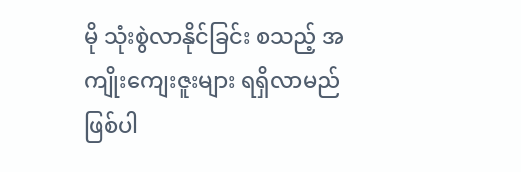မို သုံးစွဲလာနိုင်ခြင်း စသည့် အကျိုးကျေးဇူးများ ရရှိလာမည် ဖြစ်ပါ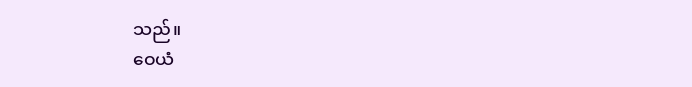သည်။
ဝေယံ